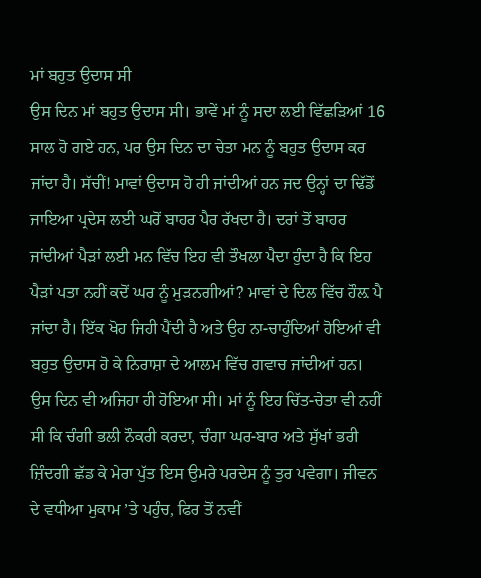ਮਾਂ ਬਹੁਤ ਉਦਾਸ ਸੀ
ਉਸ ਦਿਨ ਮਾਂ ਬਹੁਤ ਉਦਾਸ ਸੀ। ਭਾਵੇਂ ਮਾਂ ਨੂੰ ਸਦਾ ਲਈ ਵਿੱਛੜਿਆਂ 16 ਸਾਲ ਹੋ ਗਏ ਹਨ, ਪਰ ਉਸ ਦਿਨ ਦਾ ਚੇਤਾ ਮਨ ਨੂੰ ਬਹੁਤ ਉਦਾਸ ਕਰ ਜਾਂਦਾ ਹੈ। ਸੱਚੀਂ! ਮਾਵਾਂ ਉਦਾਸ ਹੋ ਹੀ ਜਾਂਦੀਆਂ ਹਨ ਜਦ ਉਨ੍ਹਾਂ ਦਾ ਢਿੱਡੋਂ ਜਾਇਆ ਪ੍ਰਦੇਸ ਲਈ ਘਰੋਂ ਬਾਹਰ ਪੈਰ ਰੱਖਦਾ ਹੈ। ਦਰਾਂ ਤੋਂ ਬਾਹਰ ਜਾਂਦੀਆਂ ਪੈੜਾਂ ਲਈ ਮਨ ਵਿੱਚ ਇਹ ਵੀ ਤੌਖਲਾ ਪੈਦਾ ਹੁੰਦਾ ਹੈ ਕਿ ਇਹ ਪੈੜਾਂ ਪਤਾ ਨਹੀਂ ਕਦੋਂ ਘਰ ਨੂੰ ਮੁੜਨਗੀਆਂ? ਮਾਵਾਂ ਦੇ ਦਿਲ ਵਿੱਚ ਹੌਲ਼ ਪੈ ਜਾਂਦਾ ਹੈ। ਇੱਕ ਖੋਹ ਜਿਹੀ ਪੈਂਦੀ ਹੈ ਅਤੇ ਉਹ ਨਾ-ਚਾਹੁੰਦਿਆਂ ਹੋਇਆਂ ਵੀ ਬਹੁਤ ਉਦਾਸ ਹੋ ਕੇ ਨਿਰਾਸ਼ਾ ਦੇ ਆਲਮ ਵਿੱਚ ਗਵਾਚ ਜਾਂਦੀਆਂ ਹਨ।
ਉਸ ਦਿਨ ਵੀ ਅਜਿਹਾ ਹੀ ਹੋਇਆ ਸੀ। ਮਾਂ ਨੂੰ ਇਹ ਚਿੱਤ-ਚੇਤਾ ਵੀ ਨਹੀਂ ਸੀ ਕਿ ਚੰਗੀ ਭਲੀ ਨੌਕਰੀ ਕਰਦਾ, ਚੰਗਾ ਘਰ-ਬਾਰ ਅਤੇ ਸੁੱਖਾਂ ਭਰੀ ਜ਼ਿੰਦਗੀ ਛੱਡ ਕੇ ਮੇਰਾ ਪੁੱਤ ਇਸ ਉਮਰੇ ਪਰਦੇਸ ਨੂੰ ਤੁਰ ਪਵੇਗਾ। ਜੀਵਨ ਦੇ ਵਧੀਆ ਮੁਕਾਮ ’ਤੇ ਪਹੁੰਚ, ਫਿਰ ਤੋਂ ਨਵੀਂ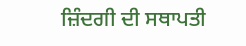ਜ਼ਿੰਦਗੀ ਦੀ ਸਥਾਪਤੀ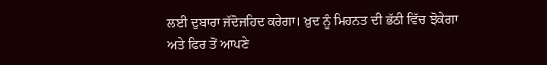ਲਈ ਦੁਬਾਰਾ ਜੱਦੋਜਹਿਦ ਕਰੇਗਾ। ਖ਼ੁਦ ਨੂੰ ਮਿਹਨਤ ਦੀ ਭੱਠੀ ਵਿੱਚ ਝੋਕੇਗਾ ਅਤੇ ਫਿਰ ਤੋਂ ਆਪਣੇ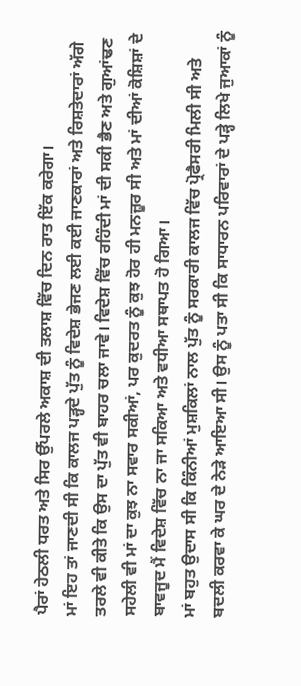ਪੈਰਾਂ ਹੇਠਲੀ ਧਰਤ ਅਤੇ ਸਿਰ ਉੱਪਰਲੇ ਅਕਾਸ਼ ਦੀ ਤਲਾਸ਼ ਵਿੱਚ ਦਿਨ ਰਾਤ ਇੱਕ ਕਰੇਗਾ।
ਮਾਂ ਇਹ ਤਾਂ ਜਾਣਦੀ ਸੀ ਕਿ ਕਾਲਜ ਪੜ੍ਹਦੇ ਪੁੱਤ ਨੂੰ ਵਿਦੇਸ਼ ਭੇਜਣ ਲਈ ਕਈ ਜਾਣਕਾਰਾਂ ਅਤੇ ਰਿਸ਼ਤੇਦਾਰਾਂ ਅੱਗੇ ਤਰਲੇ ਵੀ ਕੀਤੇ ਕਿ ਉਸ ਦਾ ਪੁੱਤ ਵੀ ਬਾਹਰ ਚਲਾ ਜਾਵੇ। ਵਿਦੇਸ਼ ਵਿੱਚ ਰਹਿੰਦੀ ਮਾਂ ਦੀ ਸਕੀ ਭੈਣ ਅਤੇ ਗੁਆਂਢਣ ਸਹੇਲੀ ਵੀ ਮਾਂ ਦਾ ਕੁਝ ਨਾ ਸਵਾਰ ਸਕੀਆਂ, ਪਰ ਕੁਦਰਤ ਨੂੰ ਕੁਝ ਹੋਰ ਹੀ ਮਨਜ਼ੂਰ ਸੀ ਅਤੇ ਮਾਂ ਦੀਆਂ ਕੋਸ਼ਿਸ਼ਾਂ ਦੇ ਬਾਵਜੂਦ ਮੈਂ ਵਿਦੇਸ਼ ਵਿੱਚ ਨਾ ਜਾ ਸਕਿਆ ਅਤੇ ਵਧੀਆ ਸਥਾਪਤ ਹੋ ਗਿਆ।
ਮਾਂ ਬਹੁਤ ਉਦਾਸ ਸੀ ਕਿ ਕਿੰਨੀਆਂ ਮੁਸ਼ਕਿਲਾਂ ਨਾਲ ਪੁੱਤ ਨੂੰ ਸਰਕਾਰੀ ਕਾਲਜ ਵਿੱਚ ਪ੍ਰੋਫੈਸਰੀ ਮਿਲੀ ਸੀ ਅਤੇ ਬਦਲੀ ਕਰਵਾ ਕੇ ਘਰ ਦੇ ਨੇੜੇ ਆਇਆ ਸੀ। ਉਸ ਨੂੰ ਪਤਾ ਸੀ ਕਿ ਸਾਧਾਰਨ ਪਰਿਵਾਰਾਂ ਦੇ ਪੜ੍ਹੇ ਲਿਖੇ ਜੁਆਕਾਂ ਨੂੰ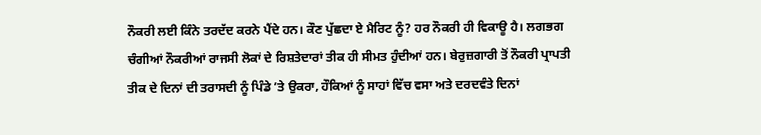ਨੌਕਰੀ ਲਈ ਕਿੰਨੇ ਤਰਦੱਦ ਕਰਨੇ ਪੈਂਦੇ ਹਨ। ਕੌਣ ਪੁੱਛਦਾ ਏ ਮੈਰਿਟ ਨੂੰ? ਹਰ ਨੌਕਰੀ ਹੀ ਵਿਕਾਊ ਹੈ। ਲਗਭਗ ਚੰਗੀਆਂ ਨੌਕਰੀਆਂ ਰਾਜਸੀ ਲੋਕਾਂ ਦੇ ਰਿਸ਼ਤੇਦਾਰਾਂ ਤੀਕ ਹੀ ਸੀਮਤ ਹੁੰਦੀਆਂ ਹਨ। ਬੇਰੁਜ਼ਗਾਰੀ ਤੋਂ ਨੌਕਰੀ ਪ੍ਰਾਪਤੀ ਤੀਕ ਦੇ ਦਿਨਾਂ ਦੀ ਤਰਾਸਦੀ ਨੂੰ ਪਿੰਡੇ ’ਤੇ ਉਕਰਾ, ਹੌਕਿਆਂ ਨੂੰ ਸਾਹਾਂ ਵਿੱਚ ਵਸਾ ਅਤੇ ਦਰਦਵੰਤੇ ਦਿਨਾਂ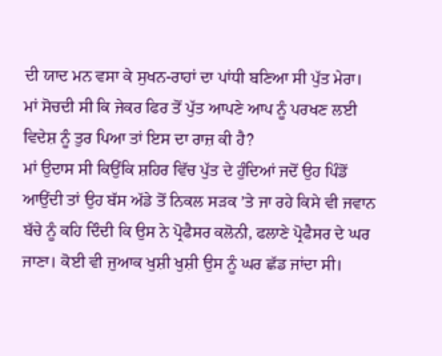ਦੀ ਯਾਦ ਮਨ ਵਸਾ ਕੇ ਸੁਖਨ-ਰਾਹਾਂ ਦਾ ਪਾਂਧੀ ਬਣਿਆ ਸੀ ਪੁੱਤ ਮੇਰਾ। ਮਾਂ ਸੋਚਦੀ ਸੀ ਕਿ ਜੇਕਰ ਫਿਰ ਤੋਂ ਪੁੱਤ ਆਪਣੇ ਆਪ ਨੂੰ ਪਰਖਣ ਲਈ ਵਿਦੇਸ਼ ਨੂੰ ਤੁਰ ਪਿਆ ਤਾਂ ਇਸ ਦਾ ਰਾਜ਼ ਕੀ ਹੈ?
ਮਾਂ ਉਦਾਸ ਸੀ ਕਿਉਂਕਿ ਸ਼ਹਿਰ ਵਿੱਚ ਪੁੱਤ ਦੇ ਹੁੰਦਿਆਂ ਜਦੋਂ ਉਹ ਪਿੰਡੋਂ ਆਉਂਦੀ ਤਾਂ ਉਹ ਬੱਸ ਅੱਡੇ ਤੋਂ ਨਿਕਲ ਸੜਕ ’ਤੇ ਜਾ ਰਹੇ ਕਿਸੇ ਵੀ ਜਵਾਨ ਬੱਚੇ ਨੂੰ ਕਹਿ ਦਿੰਦੀ ਕਿ ਉਸ ਨੇ ਪ੍ਰੋਫੈਸਰ ਕਲੋਨੀ, ਫਲਾਣੇ ਪ੍ਰੋਫੈਸਰ ਦੇ ਘਰ ਜਾਣਾ। ਕੋਈ ਵੀ ਜੁਆਕ ਖੁਸ਼ੀ ਖੁਸ਼ੀ ਉਸ ਨੂੰ ਘਰ ਛੱਡ ਜਾਂਦਾ ਸੀ।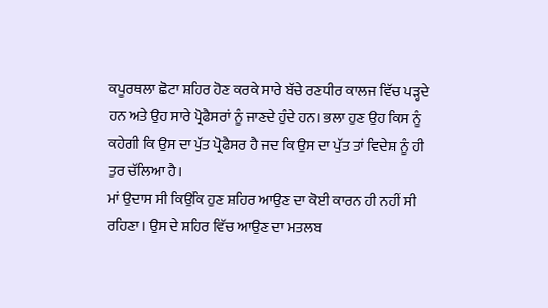ਕਪੂਰਥਲਾ ਛੋਟਾ ਸ਼ਹਿਰ ਹੋਣ ਕਰਕੇ ਸਾਰੇ ਬੱਚੇ ਰਣਧੀਰ ਕਾਲਜ ਵਿੱਚ ਪੜ੍ਹਦੇ ਹਨ ਅਤੇ ਉਹ ਸਾਰੇ ਪ੍ਰੋਫੈਸਰਾਂ ਨੂੰ ਜਾਣਦੇ ਹੁੰਦੇ ਹਨ। ਭਲਾ ਹੁਣ ਉਹ ਕਿਸ ਨੂੰ ਕਹੇਗੀ ਕਿ ਉਸ ਦਾ ਪੁੱਤ ਪ੍ਰੋਫੈਸਰ ਹੈ ਜਦ ਕਿ ਉਸ ਦਾ ਪੁੱਤ ਤਾਂ ਵਿਦੇਸ਼ ਨੂੰ ਹੀ ਤੁਰ ਚੱਲਿਆ ਹੈ।
ਮਾਂ ਉਦਾਸ ਸੀ ਕਿਉਂਕਿ ਹੁਣ ਸ਼ਹਿਰ ਆਉਣ ਦਾ ਕੋਈ ਕਾਰਨ ਹੀ ਨਹੀਂ ਸੀ ਰਹਿਣਾ। ਉਸ ਦੇ ਸ਼ਹਿਰ ਵਿੱਚ ਆਉਣ ਦਾ ਮਤਲਬ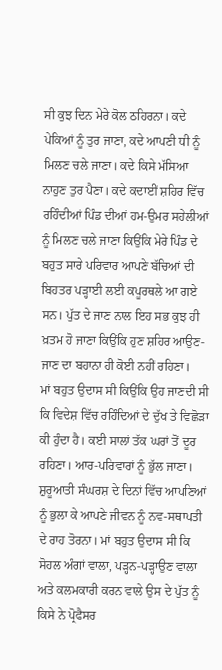ਸੀ ਕੁਝ ਦਿਨ ਮੇਰੇ ਕੋਲ ਠਹਿਰਨਾ। ਕਦੇ ਪੇਕਿਆਂ ਨੂੰ ਤੁਰ ਜਾਣਾ, ਕਦੇ ਆਪਣੀ ਧੀ ਨੂੰ ਮਿਲਣ ਚਲੇ ਜਾਣਾ। ਕਦੇ ਕਿਸੇ ਮੱਸਿਆ ਨਾਹੁਣ ਤੁਰ ਪੈਣਾ। ਕਦੇ ਕਦਾਈਂ ਸ਼ਹਿਰ ਵਿੱਚ ਰਹਿੰਦੀਆਂ ਪਿੰਡ ਦੀਆਂ ਹਮ-ਉਮਰ ਸਹੇਲੀਆਂ ਨੂੰ ਮਿਲਣ ਚਲੇ ਜਾਣਾ ਕਿਉਂਕਿ ਮੇਰੇ ਪਿੰਡ ਦੇ ਬਹੁਤ ਸਾਰੇ ਪਰਿਵਾਰ ਆਪਣੇ ਬੱਚਿਆਂ ਦੀ ਬਿਹਤਰ ਪੜ੍ਹਾਈ ਲਈ ਕਪੂਰਥਲੇ ਆ ਗਏ ਸਨ। ਪੁੱਤ ਦੇ ਜਾਣ ਨਾਲ ਇਹ ਸਭ ਕੁਝ ਹੀ ਖ਼ਤਮ ਹੋ ਜਾਣਾ ਕਿਉਂਕਿ ਹੁਣ ਸ਼ਹਿਰ ਆਉਣ-ਜਾਣ ਦਾ ਬਹਾਨਾ ਹੀ ਕੋਈ ਨਹੀਂ ਰਹਿਣਾ।
ਮਾਂ ਬਹੁਤ ਉਦਾਸ ਸੀ ਕਿਉਂਕਿ ਉਹ ਜਾਣਦੀ ਸੀ ਕਿ ਵਿਦੇਸ਼ ਵਿੱਚ ਰਹਿੰਦਿਆਂ ਦੇ ਦੁੱਖ ਤੇ ਵਿਛੋੜਾ ਕੀ ਹੁੰਦਾ ਹੈ। ਕਈ ਸਾਲਾਂ ਤੱਕ ਘਰਾਂ ਤੋਂ ਦੂਰ ਰਹਿਣਾ। ਆਰ-ਪਰਿਵਾਰਾਂ ਨੂੰ ਭੁੱਲ ਜਾਣਾ। ਸ਼ੁਰੂਆਤੀ ਸੰਘਰਸ਼ ਦੇ ਦਿਨਾਂ ਵਿੱਚ ਆਪਣਿਆਂ ਨੂੰ ਭੁਲਾ ਕੇ ਆਪਣੇ ਜੀਵਨ ਨੂੰ ਨਵ-ਸਥਾਪਤੀ ਦੇ ਰਾਹ ਤੋਰਨਾ। ਮਾਂ ਬਹੁਤ ਉਦਾਸ ਸੀ ਕਿ ਸੋਹਲ ਅੰਗਾਂ ਵਾਲਾ, ਪੜ੍ਹਨ-ਪੜ੍ਹਾਉਣ ਵਾਲਾ ਅਤੇ ਕਲਮਕਾਰੀ ਕਰਨ ਵਾਲੇ ਉਸ ਦੇ ਪੁੱਤ ਨੂੰ ਕਿਸੇ ਨੇ ਪ੍ਰੋਫੈਸਰ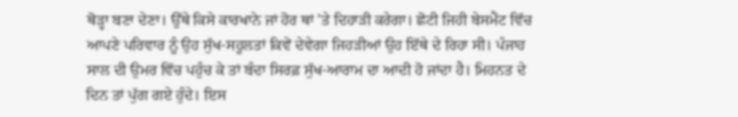ਥੋੜ੍ਹਾ ਬਣਾ ਦੇਣਾ। ਉੱਥੇ ਕਿਸੇ ਕਾਰਖਾਨੇ ਜਾਂ ਹੋਰ ਥਾਂ ’ਤੇ ਦਿਹਾੜੀ ਕਰੇਗਾ। ਛੋਟੀ ਜਿਹੀ ਬੇਸਮੈਂਟ ਵਿੱਚ ਆਪਣੇ ਪਰਿਵਾਰ ਨੂੰ ਉਹ ਸੁੱਖ-ਸਹੂਲਤਾਂ ਕਿਵੇਂ ਦੇਵੇਗਾ ਜਿਹੜੀਆਂ ਉਹ ਇੱਥੇ ਦੇ ਰਿਹਾ ਸੀ। ਪੰਜਾਹ ਸਾਲ ਦੀ ਉਮਰ ਵਿੱਚ ਪਹੁੰਚ ਕੇ ਤਾਂ ਬੰਦਾ ਸਿਰਫ਼ ਸੁੱਖ-ਆਰਾਮ ਦਾ ਆਦੀ ਹੋ ਜਾਂਦਾ ਹੈ। ਮਿਹਨਤ ਦੇ ਦਿਨ ਤਾਂ ਪੁੱਗ ਗਏ ਹੁੰਦੇ। ਇਸ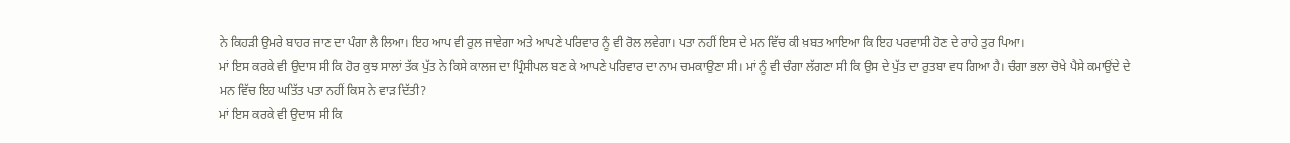ਨੇ ਕਿਹੜੀ ਉਮਰੇ ਬਾਹਰ ਜਾਣ ਦਾ ਪੰਗਾ ਲੈ ਲਿਆ। ਇਹ ਆਪ ਵੀ ਰੁਲ ਜਾਵੇਗਾ ਅਤੇ ਆਪਣੇ ਪਰਿਵਾਰ ਨੂੰ ਵੀ ਰੋਲ ਲਵੇਗਾ। ਪਤਾ ਨਹੀਂ ਇਸ ਦੇ ਮਨ ਵਿੱਚ ਕੀ ਖ਼ਬਤ ਆਇਆ ਕਿ ਇਹ ਪਰਵਾਸੀ ਹੋਣ ਦੇ ਰਾਹੇ ਤੁਰ ਪਿਆ।
ਮਾਂ ਇਸ ਕਰਕੇ ਵੀ ਉਦਾਸ ਸੀ ਕਿ ਹੋਰ ਕੁਝ ਸਾਲਾਂ ਤੱਕ ਪੁੱਤ ਨੇ ਕਿਸੇ ਕਾਲਜ ਦਾ ਪ੍ਰਿੰਸੀਪਲ ਬਣ ਕੇ ਆਪਣੇ ਪਰਿਵਾਰ ਦਾ ਨਾਮ ਚਮਕਾਉਣਾ ਸੀ। ਮਾਂ ਨੂੰ ਵੀ ਚੰਗਾ ਲੱਗਣਾ ਸੀ ਕਿ ਉਸ ਦੇ ਪੁੱਤ ਦਾ ਰੁਤਬਾ ਵਧ ਗਿਆ ਹੈ। ਚੰਗਾ ਭਲਾ ਚੋਖੇ ਪੈਸੇ ਕਮਾਉਂਦੇ ਦੇ ਮਨ ਵਿੱਚ ਇਹ ਘਤਿੱਤ ਪਤਾ ਨਹੀਂ ਕਿਸ ਨੇ ਵਾੜ ਦਿੱਤੀ?
ਮਾਂ ਇਸ ਕਰਕੇ ਵੀ ਉਦਾਸ ਸੀ ਕਿ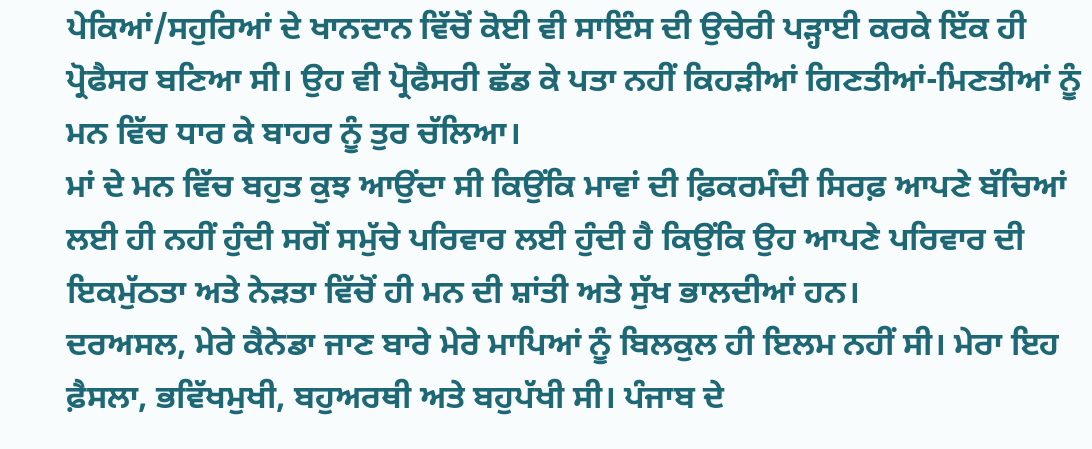ਪੇਕਿਆਂ/ਸਹੁਰਿਆਂ ਦੇ ਖਾਨਦਾਨ ਵਿੱਚੋਂ ਕੋਈ ਵੀ ਸਾਇੰਸ ਦੀ ਉਚੇਰੀ ਪੜ੍ਹਾਈ ਕਰਕੇ ਇੱਕ ਹੀ ਪ੍ਰੋਫੈਸਰ ਬਣਿਆ ਸੀ। ਉਹ ਵੀ ਪ੍ਰੋਫੈਸਰੀ ਛੱਡ ਕੇ ਪਤਾ ਨਹੀਂ ਕਿਹੜੀਆਂ ਗਿਣਤੀਆਂ-ਮਿਣਤੀਆਂ ਨੂੰ ਮਨ ਵਿੱਚ ਧਾਰ ਕੇ ਬਾਹਰ ਨੂੰ ਤੁਰ ਚੱਲਿਆ।
ਮਾਂ ਦੇ ਮਨ ਵਿੱਚ ਬਹੁਤ ਕੁਝ ਆਉਂਦਾ ਸੀ ਕਿਉਂਕਿ ਮਾਵਾਂ ਦੀ ਫ਼ਿਕਰਮੰਦੀ ਸਿਰਫ਼ ਆਪਣੇ ਬੱਚਿਆਂ ਲਈ ਹੀ ਨਹੀਂ ਹੁੰਦੀ ਸਗੋਂ ਸਮੁੱਚੇ ਪਰਿਵਾਰ ਲਈ ਹੁੰਦੀ ਹੈ ਕਿਉਂਕਿ ਉਹ ਆਪਣੇ ਪਰਿਵਾਰ ਦੀ ਇਕਮੁੱਠਤਾ ਅਤੇ ਨੇੜਤਾ ਵਿੱਚੋਂ ਹੀ ਮਨ ਦੀ ਸ਼ਾਂਤੀ ਅਤੇ ਸੁੱਖ ਭਾਲਦੀਆਂ ਹਨ।
ਦਰਅਸਲ, ਮੇਰੇ ਕੈਨੇਡਾ ਜਾਣ ਬਾਰੇ ਮੇਰੇ ਮਾਪਿਆਂ ਨੂੰ ਬਿਲਕੁਲ ਹੀ ਇਲਮ ਨਹੀਂ ਸੀ। ਮੇਰਾ ਇਹ ਫ਼ੈਸਲਾ, ਭਵਿੱਖਮੁਖੀ, ਬਹੁਅਰਥੀ ਅਤੇ ਬਹੁਪੱਖੀ ਸੀ। ਪੰਜਾਬ ਦੇ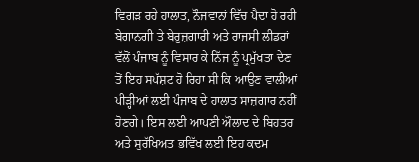ਵਿਗੜ ਰਹੇ ਹਾਲਾਤ, ਨੌਜਵਾਨਾਂ ਵਿੱਚ ਪੈਦਾ ਹੋ ਰਹੀ ਬੇਗਾਨਗੀ ਤੇ ਬੇਰੁਜ਼ਗਾਰੀ ਅਤੇ ਰਾਜਸੀ ਲੀਡਰਾਂ ਵੱਲੋਂ ਪੰਜਾਬ ਨੂੰ ਵਿਸਾਰ ਕੇ ਨਿੱਜ ਨੂੰ ਪ੍ਰਮੁੱਖਤਾ ਦੇਣ ਤੋਂ ਇਹ ਸਪੱਸ਼ਟ ਹੋ ਰਿਹਾ ਸੀ ਕਿ ਆਉਣ ਵਾਲੀਆਂ ਪੀੜ੍ਹੀਆਂ ਲਈ ਪੰਜਾਬ ਦੇ ਹਾਲਾਤ ਸਾਜ਼ਗਾਰ ਨਹੀਂ ਹੋਣਗੇ। ਇਸ ਲਈ ਆਪਣੀ ਔਲਾਦ ਦੇ ਬਿਹਤਰ ਅਤੇ ਸੁਰੱਖਿਅਤ ਭਵਿੱਖ ਲਈ ਇਹ ਕਦਮ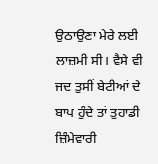ਉਠਾਉਣਾ ਮੇਰੇ ਲਈ ਲਾਜ਼ਮੀ ਸੀ। ਵੈਸੇ ਵੀ ਜਦ ਤੁਸੀਂ ਬੇਟੀਆਂ ਦੇ ਬਾਪ ਹੁੰਦੇ ਤਾਂ ਤੁਹਾਡੀ ਜ਼ਿੰਮੇਵਾਰੀ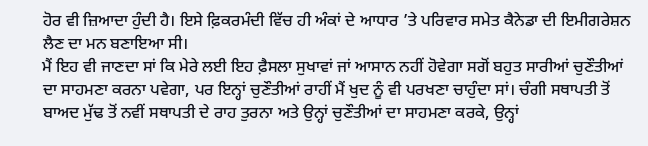ਹੋਰ ਵੀ ਜ਼ਿਆਦਾ ਹੁੰਦੀ ਹੈ। ਇਸੇ ਫ਼ਿਕਰਮੰਦੀ ਵਿੱਚ ਹੀ ਅੰਕਾਂ ਦੇ ਆਧਾਰ ’ਤੇ ਪਰਿਵਾਰ ਸਮੇਤ ਕੈਨੇਡਾ ਦੀ ਇਮੀਗਰੇਸ਼ਨ ਲੈਣ ਦਾ ਮਨ ਬਣਾਇਆ ਸੀ।
ਮੈਂ ਇਹ ਵੀ ਜਾਣਦਾ ਸਾਂ ਕਿ ਮੇਰੇ ਲਈ ਇਹ ਫ਼ੈਸਲਾ ਸੁਖਾਵਾਂ ਜਾਂ ਆਸਾਨ ਨਹੀਂ ਹੋਵੇਗਾ ਸਗੋਂ ਬਹੁਤ ਸਾਰੀਆਂ ਚੁਣੌਤੀਆਂ ਦਾ ਸਾਹਮਣਾ ਕਰਨਾ ਪਵੇਗਾ, ਪਰ ਇਨ੍ਹਾਂ ਚੁਣੌਤੀਆਂ ਰਾਹੀਂ ਮੈਂ ਖੁਦ ਨੂੰ ਵੀ ਪਰਖਣਾ ਚਾਹੁੰਦਾ ਸਾਂ। ਚੰਗੀ ਸਥਾਪਤੀ ਤੋਂ ਬਾਅਦ ਮੁੱਢ ਤੋਂ ਨਵੀਂ ਸਥਾਪਤੀ ਦੇ ਰਾਹ ਤੁਰਨਾ ਅਤੇ ਉਨ੍ਹਾਂ ਚੁਣੌਤੀਆਂ ਦਾ ਸਾਹਮਣਾ ਕਰਕੇ, ਉਨ੍ਹਾਂ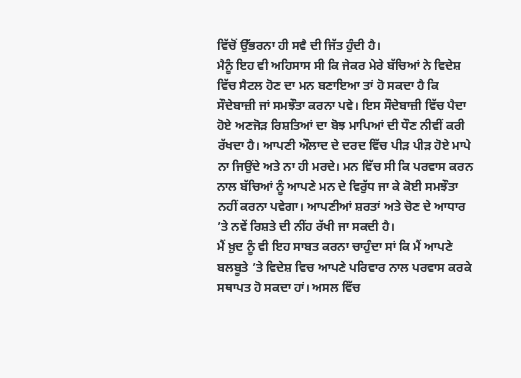ਵਿੱਚੋਂ ਉੱਭਰਨਾ ਹੀ ਸਵੈ ਦੀ ਜਿੱਤ ਹੁੰਦੀ ਹੈ।
ਮੈਨੂੰ ਇਹ ਵੀ ਅਹਿਸਾਸ ਸੀ ਕਿ ਜੇਕਰ ਮੇਰੇ ਬੱਚਿਆਂ ਨੇ ਵਿਦੇਸ਼ ਵਿੱਚ ਸੈਟਲ ਹੋਣ ਦਾ ਮਨ ਬਣਾਇਆ ਤਾਂ ਹੋ ਸਕਦਾ ਹੈ ਕਿ ਸੌਦੇਬਾਜ਼ੀ ਜਾਂ ਸਮਝੌਤਾ ਕਰਨਾ ਪਵੇ। ਇਸ ਸੌਦੇਬਾਜ਼ੀ ਵਿੱਚ ਪੈਦਾ ਹੋਏ ਅਣਜੋੜ ਰਿਸ਼ਤਿਆਂ ਦਾ ਬੋਝ ਮਾਪਿਆਂ ਦੀ ਧੌਣ ਨੀਵੀਂ ਕਰੀ ਰੱਖਦਾ ਹੈ। ਆਪਣੀ ਔਲਾਦ ਦੇ ਦਰਦ ਵਿੱਚ ਪੀੜ ਪੀੜ ਹੋਏ ਮਾਪੇ ਨਾ ਜਿਉਂਦੇ ਅਤੇ ਨਾ ਹੀ ਮਰਦੇ। ਮਨ ਵਿੱਚ ਸੀ ਕਿ ਪਰਵਾਸ ਕਰਨ ਨਾਲ ਬੱਚਿਆਂ ਨੂੰ ਆਪਣੇ ਮਨ ਦੇ ਵਿਰੁੱਧ ਜਾ ਕੇ ਕੋਈ ਸਮਝੌਤਾ ਨਹੀਂ ਕਰਨਾ ਪਵੇਗਾ। ਆਪਣੀਆਂ ਸ਼ਰਤਾਂ ਅਤੇ ਚੋਣ ਦੇ ਆਧਾਰ ’ਤੇ ਨਵੇਂ ਰਿਸ਼ਤੇ ਦੀ ਨੀਂਹ ਰੱਖੀ ਜਾ ਸਕਦੀ ਹੈ।
ਮੈਂ ਖ਼ੁਦ ਨੂੰ ਵੀ ਇਹ ਸਾਬਤ ਕਰਨਾ ਚਾਹੁੰਦਾ ਸਾਂ ਕਿ ਮੈਂ ਆਪਣੇ ਬਲਬੂਤੇ ’ਤੇ ਵਿਦੇਸ਼ ਵਿਚ ਆਪਣੇ ਪਰਿਵਾਰ ਨਾਲ ਪਰਵਾਸ ਕਰਕੇ ਸਥਾਪਤ ਹੋ ਸਕਦਾ ਹਾਂ। ਅਸਲ ਵਿੱਚ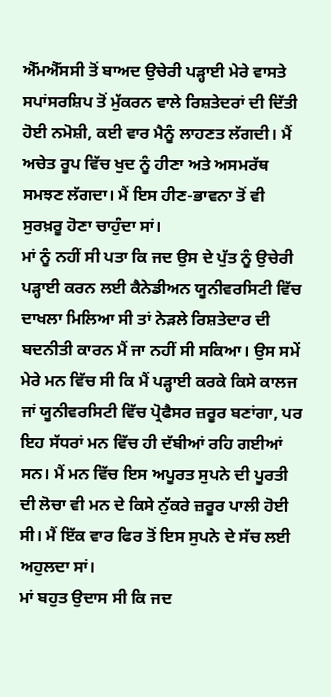ਐੱਮਐੱਸਸੀ ਤੋਂ ਬਾਅਦ ਉਚੇਰੀ ਪੜ੍ਹਾਈ ਮੇਰੇ ਵਾਸਤੇ ਸਪਾਂਸਰਸ਼ਿਪ ਤੋਂ ਮੁੱਕਰਨ ਵਾਲੇ ਰਿਸ਼ਤੇਦਰਾਂ ਦੀ ਦਿੱਤੀ ਹੋਈ ਨਮੋਸ਼ੀ, ਕਈ ਵਾਰ ਮੈਨੂੰ ਲਾਹਣਤ ਲੱਗਦੀ। ਮੈਂ ਅਚੇਤ ਰੂਪ ਵਿੱਚ ਖੁਦ ਨੂੰ ਹੀਣਾ ਅਤੇ ਅਸਮਰੱਥ ਸਮਝਣ ਲੱਗਦਾ। ਮੈਂ ਇਸ ਹੀਣ-ਭਾਵਨਾ ਤੋਂ ਵੀ ਸੁਰਖ਼ਰੂ ਹੋਣਾ ਚਾਹੁੰਦਾ ਸਾਂ।
ਮਾਂ ਨੂੰ ਨਹੀਂ ਸੀ ਪਤਾ ਕਿ ਜਦ ਉਸ ਦੇ ਪੁੱਤ ਨੂੰ ਉਚੇਰੀ ਪੜ੍ਹਾਈ ਕਰਨ ਲਈ ਕੈਨੇਡੀਅਨ ਯੂਨੀਵਰਸਿਟੀ ਵਿੱਚ ਦਾਖਲਾ ਮਿਲਿਆ ਸੀ ਤਾਂ ਨੇੜਲੇ ਰਿਸ਼ਤੇਦਾਰ ਦੀ ਬਦਨੀਤੀ ਕਾਰਨ ਮੈਂ ਜਾ ਨਹੀਂ ਸੀ ਸਕਿਆ। ਉਸ ਸਮੇਂ ਮੇਰੇ ਮਨ ਵਿੱਚ ਸੀ ਕਿ ਮੈਂ ਪੜ੍ਹਾਈ ਕਰਕੇ ਕਿਸੇ ਕਾਲਜ ਜਾਂ ਯੂਨੀਵਰਸਿਟੀ ਵਿੱਚ ਪ੍ਰੋਫੈਸਰ ਜ਼ਰੂਰ ਬਣਾਂਗਾ, ਪਰ ਇਹ ਸੱਧਰਾਂ ਮਨ ਵਿੱਚ ਹੀ ਦੱਬੀਆਂ ਰਹਿ ਗਈਆਂ ਸਨ। ਮੈਂ ਮਨ ਵਿੱਚ ਇਸ ਅਪੂਰਤ ਸੁਪਨੇ ਦੀ ਪੂਰਤੀ ਦੀ ਲੋਚਾ ਵੀ ਮਨ ਦੇ ਕਿਸੇ ਨੁੱਕਰੇ ਜ਼ਰੂਰ ਪਾਲੀ ਹੋਈ ਸੀ। ਮੈਂ ਇੱਕ ਵਾਰ ਫਿਰ ਤੋਂ ਇਸ ਸੁਪਨੇ ਦੇ ਸੱਚ ਲਈ ਅਹੁਲਦਾ ਸਾਂ।
ਮਾਂ ਬਹੁਤ ਉਦਾਸ ਸੀ ਕਿ ਜਦ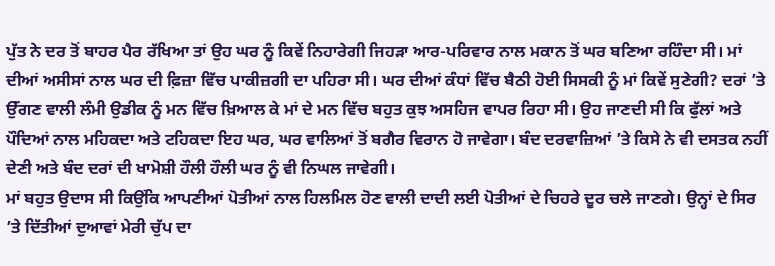ਪੁੱਤ ਨੇ ਦਰ ਤੋਂ ਬਾਹਰ ਪੈਰ ਰੱਖਿਆ ਤਾਂ ਉਹ ਘਰ ਨੂੰ ਕਿਵੇਂ ਨਿਹਾਰੇਗੀ ਜਿਹੜਾ ਆਰ-ਪਰਿਵਾਰ ਨਾਲ ਮਕਾਨ ਤੋਂ ਘਰ ਬਣਿਆ ਰਹਿੰਦਾ ਸੀ। ਮਾਂ ਦੀਆਂ ਅਸੀਸਾਂ ਨਾਲ ਘਰ ਦੀ ਫ਼ਿਜ਼ਾ ਵਿੱਚ ਪਾਕੀਜ਼ਗੀ ਦਾ ਪਹਿਰਾ ਸੀ। ਘਰ ਦੀਆਂ ਕੰਧਾਂ ਵਿੱਚ ਬੈਠੀ ਹੋਈ ਸਿਸਕੀ ਨੂੰ ਮਾਂ ਕਿਵੇਂ ਸੁਣੇਗੀ? ਦਰਾਂ ’ਤੇ ਉੱਗਣ ਵਾਲੀ ਲੰਮੀ ਉਡੀਕ ਨੂੰ ਮਨ ਵਿੱਚ ਖ਼ਿਆਲ ਕੇ ਮਾਂ ਦੇ ਮਨ ਵਿੱਚ ਬਹੁਤ ਕੁਝ ਅਸਹਿਜ ਵਾਪਰ ਰਿਹਾ ਸੀ। ਉਹ ਜਾਣਦੀ ਸੀ ਕਿ ਫੁੱਲਾਂ ਅਤੇ ਪੌਦਿਆਂ ਨਾਲ ਮਹਿਕਦਾ ਅਤੇ ਟਹਿਕਦਾ ਇਹ ਘਰ, ਘਰ ਵਾਲਿਆਂ ਤੋਂ ਬਗੈਰ ਵਿਰਾਨ ਹੋ ਜਾਵੇਗਾ। ਬੰਦ ਦਰਵਾਜ਼ਿਆਂ ’ਤੇ ਕਿਸੇ ਨੇ ਵੀ ਦਸਤਕ ਨਹੀਂ ਦੇਣੀ ਅਤੇ ਬੰਦ ਦਰਾਂ ਦੀ ਖਾਮੋਸ਼ੀ ਹੌਲੀ ਹੌਲੀ ਘਰ ਨੂੰ ਵੀ ਨਿਘਲ ਜਾਵੇਗੀ।
ਮਾਂ ਬਹੁਤ ਉਦਾਸ ਸੀ ਕਿਉਂਕਿ ਆਪਣੀਆਂ ਪੋਤੀਆਂ ਨਾਲ ਹਿਲਮਿਲ ਹੋਣ ਵਾਲੀ ਦਾਦੀ ਲਈ ਪੋਤੀਆਂ ਦੇ ਚਿਹਰੇ ਦੂਰ ਚਲੇ ਜਾਣਗੇ। ਉਨ੍ਹਾਂ ਦੇ ਸਿਰ ’ਤੇ ਦਿੱਤੀਆਂ ਦੁਆਵਾਂ ਮੇਰੀ ਚੁੱਪ ਦਾ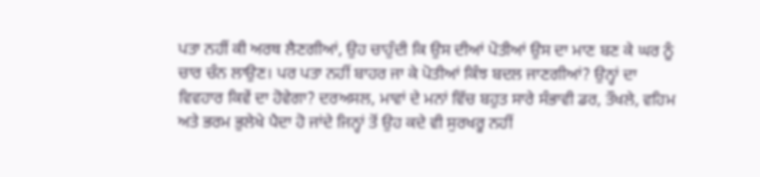ਪਤਾ ਨਹੀਂ ਕੀ ਅਰਥ ਲੈਣਗੀਆਂ, ਉਹ ਚਾਹੁੰਦੀ ਕਿ ਉਸ ਦੀਆਂ ਪੋਤੀਆਂ ਉਸ ਦਾ ਮਾਣ ਬਣ ਕੇ ਘਰ ਨੂੰ ਚਾਰ ਚੰਨ ਲਾਉਣ। ਪਰ ਪਤਾ ਨਹੀਂ ਬਾਹਰ ਜਾ ਕੇ ਪੋਤੀਆਂ ਕਿੰਝ ਬਦਲ ਜਾਣਗੀਆਂ? ਉਨ੍ਹਾਂ ਦਾ ਵਿਵਹਾਰ ਕਿਵੇਂ ਦਾ ਹੋਵੇਗਾ? ਦਰਅਸਲ, ਮਾਵਾਂ ਦੇ ਮਨਾਂ ਵਿੱਚ ਬਹੁਤ ਸਾਰੇ ਸੰਭਾਵੀ ਡਰ, ਤੌਖਲੇ, ਵਹਿਮ ਅਤੇ ਭਰਮ ਭੁਲੇਖੇ ਪੈਦਾ ਹੋ ਜਾਂਦੇ ਜਿਨ੍ਹਾਂ ਤੋਂ ਉਹ ਕਦੇ ਵੀ ਸੁਰਖਰੂ ਨਹੀਂ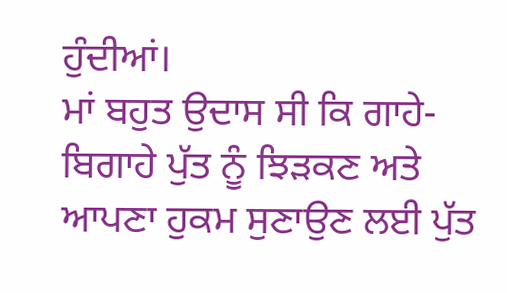ਹੁੰਦੀਆਂ।
ਮਾਂ ਬਹੁਤ ਉਦਾਸ ਸੀ ਕਿ ਗਾਹੇ-ਬਿਗਾਹੇ ਪੁੱਤ ਨੂੰ ਝਿੜਕਣ ਅਤੇ ਆਪਣਾ ਹੁਕਮ ਸੁਣਾਉਣ ਲਈ ਪੁੱਤ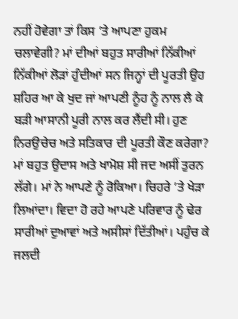ਨਹੀਂ ਹੋਵੇਗਾ ਤਾਂ ਕਿਸ ’ਤੇ ਆਪਣਾ ਹੁਕਮ ਚਲਾਵੇਗੀ? ਮਾਂ ਦੀਆਂ ਬਹੁਤ ਸਾਰੀਆਂ ਨਿੱਕੀਆਂ ਨਿੱਕੀਆਂ ਲੋੜਾਂ ਹੁੰਦੀਆਂ ਸਨ ਜਿਨ੍ਹਾਂ ਦੀ ਪੂਰਤੀ ਉਹ ਸ਼ਹਿਰ ਆ ਕੇ ਖੁਦ ਜਾਂ ਆਪਣੀ ਨੂੰਹ ਨੂੰ ਨਾਲ ਲੈ ਕੇ ਬੜੀ ਆਸਾਨੀ ਪੂਰੀ ਨਾਲ ਕਰ ਲੈਂਦੀ ਸੀ। ਹੁਣ ਨਿਰਉਚੇਚ ਅਤੇ ਸਤਿਕਾਰ ਦੀ ਪੂਰਤੀ ਕੌਣ ਕਰੇਗਾ?
ਮਾਂ ਬਹੁਤ ਉਦਾਸ ਅਤੇ ਖਾਮੋਸ਼ ਸੀ ਜਦ ਅਸੀਂ ਤੁਰਨ ਲੱਗੇ। ਮਾਂ ਨੇ ਆਪਣੇ ਨੂੰ ਰੋਕਿਆ। ਚਿਹਰੇ ’ਤੇ ਖੇੜਾ ਲਿਆਂਦਾ। ਵਿਦਾ ਹੋ ਰਹੇ ਆਪਣੇ ਪਰਿਵਾਰ ਨੂੰ ਢੇਰ ਸਾਰੀਆਂ ਦੁਆਵਾਂ ਅਤੇ ਅਸੀਸਾਂ ਦਿੱਤੀਆਂ। ਪਹੁੰਚ ਕੇ ਜਲਦੀ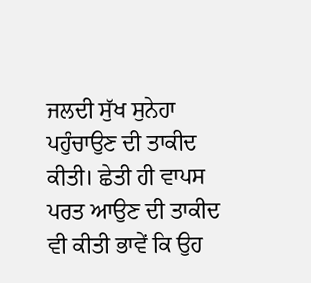ਜਲਦੀ ਸੁੱਖ ਸੁਨੇਹਾ ਪਹੁੰਚਾਉਣ ਦੀ ਤਾਕੀਦ ਕੀਤੀ। ਛੇਤੀ ਹੀ ਵਾਪਸ ਪਰਤ ਆਉਣ ਦੀ ਤਾਕੀਦ ਵੀ ਕੀਤੀ ਭਾਵੇਂ ਕਿ ਉਹ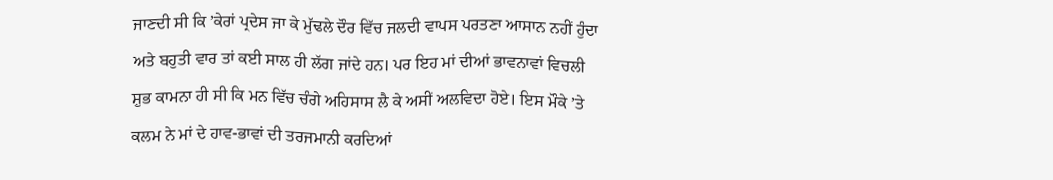ਜਾਣਦੀ ਸੀ ਕਿ ’ਕੇਰਾਂ ਪ੍ਰਦੇਸ ਜਾ ਕੇ ਮੁੱਢਲੇ ਦੌਰ ਵਿੱਚ ਜਲਦੀ ਵਾਪਸ ਪਰਤਣਾ ਆਸਾਨ ਨਹੀਂ ਹੁੰਦਾ ਅਤੇ ਬਹੁਤੀ ਵਾਰ ਤਾਂ ਕਈ ਸਾਲ ਹੀ ਲੱਗ ਜਾਂਦੇ ਹਨ। ਪਰ ਇਹ ਮਾਂ ਦੀਆਂ ਭਾਵਨਾਵਾਂ ਵਿਚਲੀ ਸ਼ੁਭ ਕਾਮਨਾ ਹੀ ਸੀ ਕਿ ਮਨ ਵਿੱਚ ਚੰਗੇ ਅਹਿਸਾਸ ਲੈ ਕੇ ਅਸੀਂ ਅਲਵਿਦਾ ਹੋਏ। ਇਸ ਮੌਕੇ ’ਤੇ ਕਲਮ ਨੇ ਮਾਂ ਦੇ ਹਾਵ-ਭਾਵਾਂ ਦੀ ਤਰਜਮਾਨੀ ਕਰਦਿਆਂ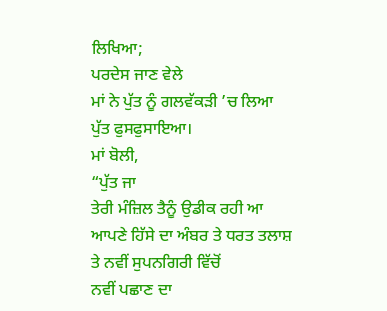ਲਿਖਿਆ;
ਪਰਦੇਸ ਜਾਣ ਵੇਲੇ
ਮਾਂ ਨੇ ਪੁੱਤ ਨੂੰ ਗਲਵੱਕੜੀ ’ਚ ਲਿਆ
ਪੁੱਤ ਫੁਸਫੁਸਾਇਆ।
ਮਾਂ ਬੋਲੀ,
“ਪੁੱਤ ਜਾ
ਤੇਰੀ ਮੰਜ਼ਿਲ ਤੈਨੂੰ ਉਡੀਕ ਰਹੀ ਆ
ਆਪਣੇ ਹਿੱਸੇ ਦਾ ਅੰਬਰ ਤੇ ਧਰਤ ਤਲਾਸ਼
ਤੇ ਨਵੀਂ ਸੁਪਨਗਿਰੀ ਵਿੱਚੋਂ
ਨਵੀਂ ਪਛਾਣ ਦਾ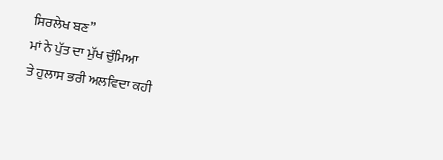ਸਿਰਲੇਖ ਬਣ”
ਮਾਂ ਨੇ ਪੁੱਤ ਦਾ ਮੁੱਖ ਚੁੰਮਿਆ
ਤੇ ਹੁਲਾਸ ਭਰੀ ਅਲਵਿਦਾ ਕਹੀ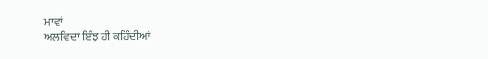ਮਾਵਾਂ
ਅਲਵਿਦਾ ਇੰਝ ਹੀ ਕਹਿੰਦੀਆਂ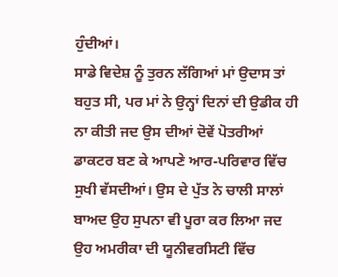ਹੁੰਦੀਆਂ।
ਸਾਡੇ ਵਿਦੇਸ਼ ਨੂੰ ਤੁਰਨ ਲੱਗਿਆਂ ਮਾਂ ਉਦਾਸ ਤਾਂ ਬਹੁਤ ਸੀ, ਪਰ ਮਾਂ ਨੇ ਉਨ੍ਹਾਂ ਦਿਨਾਂ ਦੀ ਉਡੀਕ ਹੀ ਨਾ ਕੀਤੀ ਜਦ ਉਸ ਦੀਆਂ ਦੋਵੇਂ ਪੋਤਰੀਆਂ ਡਾਕਟਰ ਬਣ ਕੇ ਆਪਣੇ ਆਰ-ਪਰਿਵਾਰ ਵਿੱਚ ਸੁਖੀ ਵੱਸਦੀਆਂ। ਉਸ ਦੇ ਪੁੱਤ ਨੇ ਚਾਲੀ ਸਾਲਾਂ ਬਾਅਦ ਉਹ ਸੁਪਨਾ ਵੀ ਪੂਰਾ ਕਰ ਲਿਆ ਜਦ ਉਹ ਅਮਰੀਕਾ ਦੀ ਯੂਨੀਵਰਸਿਟੀ ਵਿੱਚ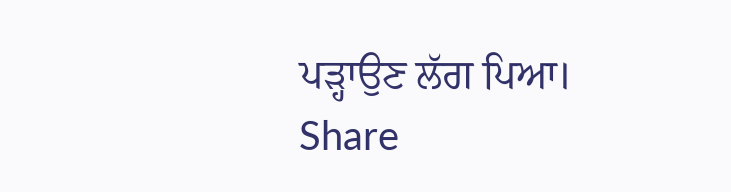ਪੜ੍ਹਾਉਣ ਲੱਗ ਪਿਆ।
Share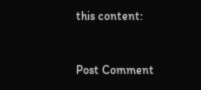this content:


Post Comment